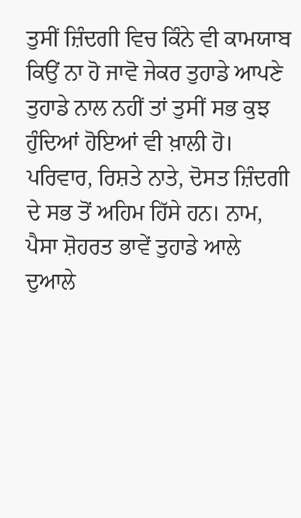ਤੁਸੀਂ ਜ਼ਿੰਦਗੀ ਵਿਚ ਕਿੰਨੇ ਵੀ ਕਾਮਯਾਬ ਕਿਉਂ ਨਾ ਹੋ ਜਾਵੋ ਜੇਕਰ ਤੁਹਾਡੇ ਆਪਣੇ ਤੁਹਾਡੇ ਨਾਲ ਨਹੀਂ ਤਾਂ ਤੁਸੀਂ ਸਭ ਕੁਝ ਹੁੰਦਿਆਂ ਹੋਇਆਂ ਵੀ ਖ਼ਾਲੀ ਹੋ। ਪਰਿਵਾਰ, ਰਿਸ਼ਤੇ ਨਾਤੇ, ਦੋਸਤ ਜ਼ਿੰਦਗੀ ਦੇ ਸਭ ਤੋਂ ਅਹਿਮ ਹਿੱਸੇ ਹਨ। ਨਾਮ, ਪੈਸਾ ਸ਼ੋਹਰਤ ਭਾਵੇਂ ਤੁਹਾਡੇ ਆਲੇ ਦੁਆਲੇ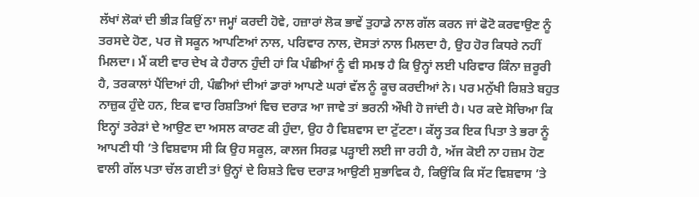ਲੱਖਾਂ ਲੋਕਾਂ ਦੀ ਭੀੜ ਕਿਉਂ ਨਾ ਜਮ੍ਹਾਂ ਕਰਦੀ ਹੋਵੇ, ਹਜ਼ਾਰਾਂ ਲੋਕ ਭਾਵੇਂ ਤੁਹਾਡੇ ਨਾਲ ਗੱਲ ਕਰਨ ਜਾਂ ਫੋਟੋ ਕਰਵਾਉਣ ਨੂੰ ਤਰਸਦੇ ਹੋਣ, ਪਰ ਜੋ ਸਕੂਨ ਆਪਣਿਆਂ ਨਾਲ, ਪਰਿਵਾਰ ਨਾਲ, ਦੋਸਤਾਂ ਨਾਲ ਮਿਲਦਾ ਹੈ, ਉਹ ਹੋਰ ਕਿਧਰੇ ਨਹੀਂ ਮਿਲਦਾ। ਮੈਂ ਕਈ ਵਾਰ ਦੇਖ ਕੇ ਹੈਰਾਨ ਹੁੰਦੀ ਹਾਂ ਕਿ ਪੰਛੀਆਂ ਨੂੰ ਵੀ ਸਮਝ ਹੈ ਕਿ ਉਨ੍ਹਾਂ ਲਈ ਪਰਿਵਾਰ ਕਿੰਨਾ ਜ਼ਰੂਰੀ ਹੈ, ਤਰਕਾਲਾਂ ਪੈਂਦਿਆਂ ਹੀ, ਪੰਛੀਆਂ ਦੀਆਂ ਡਾਰਾਂ ਆਪਣੇ ਘਰਾਂ ਵੱਲ ਨੂੰ ਕੂਚ ਕਰਦੀਆਂ ਨੇ। ਪਰ ਮਨੁੱਖੀ ਰਿਸ਼ਤੇ ਬਹੁਤ ਨਾਜ਼ੁਕ ਹੁੰਦੇ ਹਨ, ਇਕ ਵਾਰ ਰਿਸ਼ਤਿਆਂ ਵਿਚ ਦਰਾੜ ਆ ਜਾਵੇ ਤਾਂ ਭਰਨੀ ਔਖੀ ਹੋ ਜਾਂਦੀ ਹੈ। ਪਰ ਕਦੇ ਸੋਚਿਆ ਕਿ ਇਨ੍ਹਾਂ ਤਰੇੜਾਂ ਦੇ ਆਉਣ ਦਾ ਅਸਲ ਕਾਰਣ ਕੀ ਹੁੰਦਾ, ਉਹ ਹੈ ਵਿਸ਼ਵਾਸ ਦਾ ਟੁੱਟਣਾ। ਕੱਲ੍ਹ ਤਕ ਇਕ ਪਿਤਾ ਤੇ ਭਰਾ ਨੂੰ ਆਪਣੀ ਧੀ ’ਤੇ ਵਿਸ਼ਵਾਸ ਸੀ ਕਿ ਉਹ ਸਕੂਲ, ਕਾਲਜ ਸਿਰਫ਼ ਪੜ੍ਹਾਈ ਲਈ ਜਾ ਰਹੀ ਹੈ, ਅੱਜ ਕੋਈ ਨਾ ਹਜ਼ਮ ਹੋਣ ਵਾਲੀ ਗੱਲ ਪਤਾ ਚੱਲ ਗਈ ਤਾਂ ਉਨ੍ਹਾਂ ਦੇ ਰਿਸ਼ਤੇ ਵਿਚ ਦਰਾੜ ਆਉਣੀ ਸੁਭਾਵਿਕ ਹੈ, ਕਿਉਂਕਿ ਕਿ ਸੱਟ ਵਿਸ਼ਵਾਸ ’ਤੇ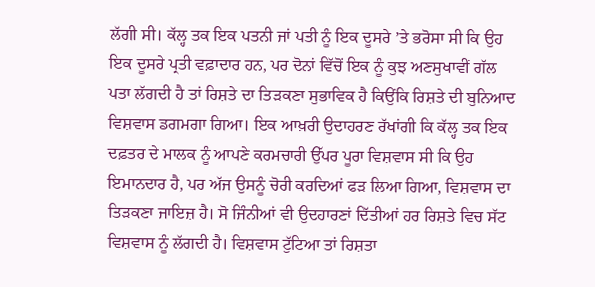ਲੱਗੀ ਸੀ। ਕੱਲ੍ਹ ਤਕ ਇਕ ਪਤਨੀ ਜਾਂ ਪਤੀ ਨੂੰ ਇਕ ਦੂਸਰੇ ’ਤੇ ਭਰੋਸਾ ਸੀ ਕਿ ਉਹ ਇਕ ਦੂਸਰੇ ਪ੍ਰਤੀ ਵਫ਼ਾਦਾਰ ਹਨ, ਪਰ ਦੋਨਾਂ ਵਿੱਚੋਂ ਇਕ ਨੂੰ ਕੁਝ ਅਣਸੁਖਾਵੀਂ ਗੱਲ ਪਤਾ ਲੱਗਦੀ ਹੈ ਤਾਂ ਰਿਸ਼ਤੇ ਦਾ ਤਿੜਕਣਾ ਸੁਭਾਵਿਕ ਹੈ ਕਿਉਂਕਿ ਰਿਸ਼ਤੇ ਦੀ ਬੁਨਿਆਦ ਵਿਸ਼ਵਾਸ ਡਗਮਗਾ ਗਿਆ। ਇਕ ਆਖ਼ਰੀ ਉਦਾਹਰਣ ਰੱਖਾਂਗੀ ਕਿ ਕੱਲ੍ਹ ਤਕ ਇਕ ਦਫ਼ਤਰ ਦੇ ਮਾਲਕ ਨੂੰ ਆਪਣੇ ਕਰਮਚਾਰੀ ਉੱਪਰ ਪੂਰਾ ਵਿਸ਼ਵਾਸ ਸੀ ਕਿ ਉਹ ਇਮਾਨਦਾਰ ਹੈ, ਪਰ ਅੱਜ ਉਸਨੂੰ ਚੋਰੀ ਕਰਦਿਆਂ ਫੜ ਲਿਆ ਗਿਆ, ਵਿਸ਼ਵਾਸ ਦਾ ਤਿੜਕਣਾ ਜਾਇਜ਼ ਹੈ। ਸੋ ਜਿੰਨੀਆਂ ਵੀ ਉਦਹਾਰਣਾਂ ਦਿੱਤੀਆਂ ਹਰ ਰਿਸ਼ਤੇ ਵਿਚ ਸੱਟ ਵਿਸ਼ਵਾਸ ਨੂੰ ਲੱਗਦੀ ਹੈ। ਵਿਸ਼ਵਾਸ ਟੁੱਟਿਆ ਤਾਂ ਰਿਸ਼ਤਾ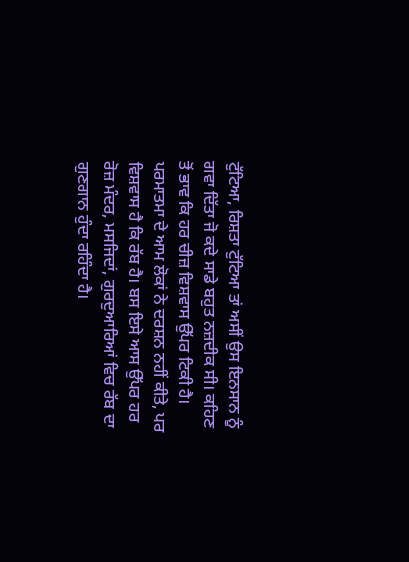ਟੁੱਟਿਆ, ਰਿਸ਼ਤਾ ਟੁੱਟਿਆ ਤਾਂ ਅਸੀਂ ਉਸ ਇਨਸਾਨ ਨੂੰ ਗਵਾ ਦਿੱਤਾ ਜੋ ਕਦੇ ਸਾਡੇ ਬਹੁਤ ਨਜ਼ਦੀਕ ਸੀ। ਕਹਿਣ ਤੋਂ ਭਾਵ ਕਿ ਹਰ ਚੀਜ਼ ਵਿਸ਼ਵਾਸ ਉੱਪਰ ਟਿਕੀ ਹੈ। ਪਰਮਾਤਮਾ ਦੇ ਆਮ ਲੋਕਾਂ ਨੇ ਦਰਸ਼ਨ ਨਹੀਂ ਕੀਤੇ, ਪਰ ਵਿਸ਼ਵਾਸ ਹੈ ਕਿ ਰੱਬ ਹੈ। ਬਸ ਇਸੇ ਆਸ ਉੱਪਰ ਹਰ ਰੋਜ਼ ਮੰਦਰ, ਮਸਜਿਦਾਂ, ਗੁਰਦੁਆਰਿਆਂ ਵਿਚ ਰੱਬ ਦਾ ਗੁਣਗਾਨ ਹੁੰਦਾ ਰਹਿੰਦਾ ਹੈ।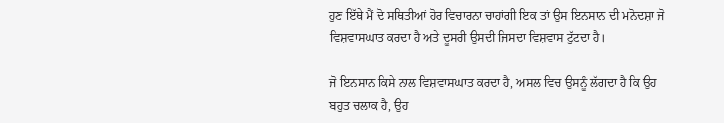ਹੁਣ ਇੱਥੇ ਮੈਂ ਦੋ ਸਥਿਤੀਆਂ ਹੋਰ ਵਿਚਾਰਨਾ ਚਾਹਾਂਗੀ ਇਕ ਤਾਂ ਉਸ ਇਨਸਾਨ ਦੀ ਮਨੋਦਸ਼ਾ ਜੋ ਵਿਸ਼ਵਾਸਘਾਤ ਕਰਦਾ ਹੈ ਅਤੇ ਦੂਸਰੀ ਉਸਦੀ ਜਿਸਦਾ ਵਿਸ਼ਵਾਸ ਟੁੱਟਦਾ ਹੈ।

ਜੋ ਇਨਸਾਨ ਕਿਸੇ ਨਾਲ ਵਿਸ਼ਵਾਸਘਾਤ ਕਰਦਾ ਹੈ, ਅਸਲ ਵਿਚ ਉਸਨੂੰ ਲੱਗਦਾ ਹੈ ਕਿ ਉਹ ਬਹੁਤ ਚਲਾਕ ਹੈ, ਉਹ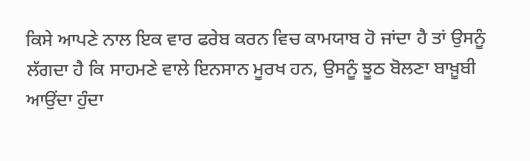ਕਿਸੇ ਆਪਣੇ ਨਾਲ ਇਕ ਵਾਰ ਫਰੇਬ ਕਰਨ ਵਿਚ ਕਾਮਯਾਬ ਹੋ ਜਾਂਦਾ ਹੈ ਤਾਂ ਉਸਨੂੰ ਲੱਗਦਾ ਹੈ ਕਿ ਸਾਹਮਣੇ ਵਾਲੇ ਇਨਸਾਨ ਮੂਰਖ ਹਨ, ਉਸਨੂੰ ਝੂਠ ਬੋਲਣਾ ਬਾਖ਼ੂਬੀ ਆਉਂਦਾ ਹੁੰਦਾ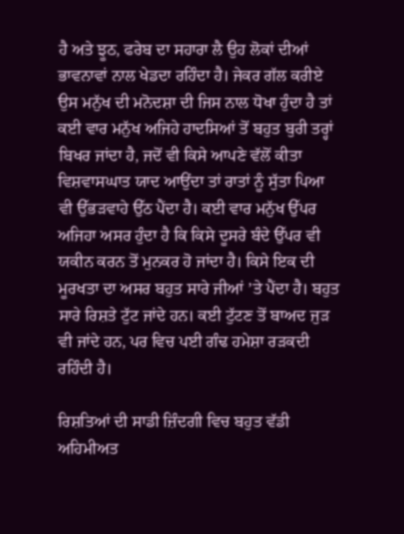ਹੈ ਅਤੇ ਝੂਠ, ਫਰੇਬ ਦਾ ਸਹਾਰਾ ਲੈ ਉਹ ਲੋਕਾਂ ਦੀਆਂ ਭਾਵਨਾਵਾਂ ਨਾਲ ਖੇਡਦਾ ਰਹਿੰਦਾ ਹੈ। ਜੇਕਰ ਗੱਲ ਕਰੀਏ ਉਸ ਮਨੁੱਖ ਦੀ ਮਨੋਦਸ਼ਾ ਦੀ ਜਿਸ ਨਾਲ ਧੋਖਾ ਹੁੰਦਾ ਹੈ ਤਾਂ ਕਈ ਵਾਰ ਮਨੁੱਖ ਅਜਿਹੇ ਹਾਦਸਿਆਂ ਤੋਂ ਬਹੁਤ ਬੁਰੀ ਤਰ੍ਹਾਂ ਬਿਖਰ ਜਾਂਦਾ ਹੈ, ਜਦੋਂ ਵੀ ਕਿਸੇ ਆਪਣੇ ਵੱਲੋਂ ਕੀਤਾ ਵਿਸ਼ਵਾਸਘਾਤ ਯਾਦ ਆਉਂਦਾ ਤਾਂ ਰਾਤਾਂ ਨੂੰ ਸੁੱਤਾ ਪਿਆ ਵੀ ਉੱਭੜਵਾਹੇ ਉੱਠ ਪੈਂਦਾ ਹੈ। ਕਈ ਵਾਰ ਮਨੁੱਖ ਉੱਪਰ ਅਜਿਹਾ ਅਸਰ ਹੁੰਦਾ ਹੈ ਕਿ ਕਿਸੇ ਦੂਸਰੇ ਬੰਦੇ ਉੱਪਰ ਵੀ ਯਕੀਨ ਕਰਨ ਤੋਂ ਮੁਨਕਰ ਹੋ ਜਾਂਦਾ ਹੈ। ਕਿਸੇ ਇਕ ਦੀ ਮੂਰਖਤਾ ਦਾ ਅਸਰ ਬਹੁਤ ਸਾਰੇ ਜੀਆਂ ’ਤੇ ਪੈਂਦਾ ਹੈ। ਬਹੁਤ ਸਾਰੇ ਰਿਸ਼ਤੇ ਟੁੱਟ ਜਾਂਦੇ ਹਨ। ਕਈ ਟੁੱਟਣ ਤੋਂ ਬਾਅਦ ਜੁੜ ਵੀ ਜਾਂਦੇ ਹਨ, ਪਰ ਵਿਚ ਪਈ ਗੰਢ ਹਮੇਸ਼ਾ ਰੜਕਦੀ ਰਹਿੰਦੀ ਹੈ।

ਰਿਸ਼ਤਿਆਂ ਦੀ ਸਾਡੀ ਜ਼ਿੰਦਗੀ ਵਿਚ ਬਹੁਤ ਵੱਡੀ ਅਹਿਮੀਅਤ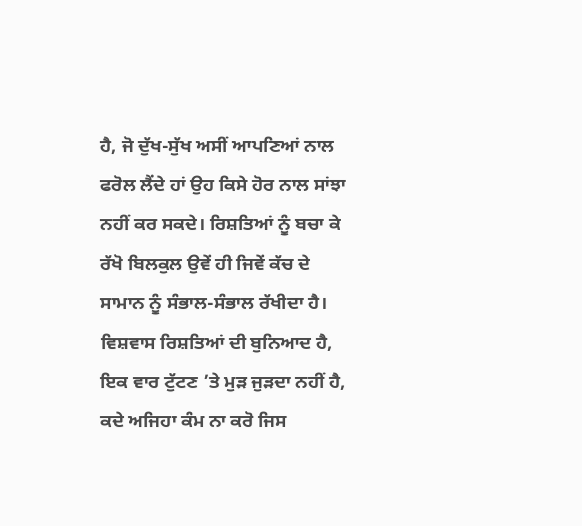ਹੈ, ਜੋ ਦੁੱਖ-ਸੁੱਖ ਅਸੀਂ ਆਪਣਿਆਂ ਨਾਲ ਫਰੋਲ ਲੈਂਦੇ ਹਾਂ ਉਹ ਕਿਸੇ ਹੋਰ ਨਾਲ ਸਾਂਝਾ ਨਹੀਂ ਕਰ ਸਕਦੇ। ਰਿਸ਼ਤਿਆਂ ਨੂੰ ਬਚਾ ਕੇ ਰੱਖੋ ਬਿਲਕੁਲ ਉਵੇਂ ਹੀ ਜਿਵੇਂ ਕੱਚ ਦੇ ਸਾਮਾਨ ਨੂੰ ਸੰਭਾਲ-ਸੰਭਾਲ ਰੱਖੀਦਾ ਹੈ। ਵਿਸ਼ਵਾਸ ਰਿਸ਼ਤਿਆਂ ਦੀ ਬੁਨਿਆਦ ਹੈ, ਇਕ ਵਾਰ ਟੁੱਟਣ ’ਤੇ ਮੁੜ ਜੁੜਦਾ ਨਹੀਂ ਹੈ, ਕਦੇ ਅਜਿਹਾ ਕੰਮ ਨਾ ਕਰੋ ਜਿਸ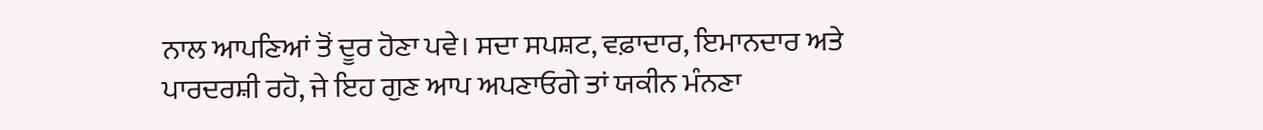ਨਾਲ ਆਪਣਿਆਂ ਤੋਂ ਦੂਰ ਹੋਣਾ ਪਵੇ। ਸਦਾ ਸਪਸ਼ਟ, ਵਫ਼ਾਦਾਰ, ਇਮਾਨਦਾਰ ਅਤੇ ਪਾਰਦਰਸ਼ੀ ਰਹੋ, ਜੇ ਇਹ ਗੁਣ ਆਪ ਅਪਣਾਓਗੇ ਤਾਂ ਯਕੀਨ ਮੰਨਣਾ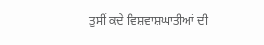ਤੁਸੀਂ ਕਦੇ ਵਿਸ਼ਵਾਸ਼ਘਾਤੀਆਂ ਦੀ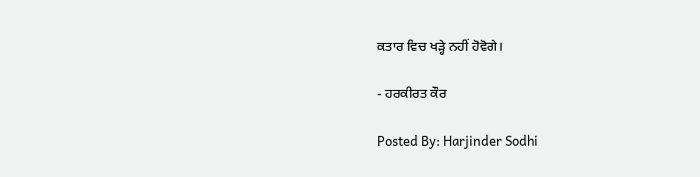ਕਤਾਰ ਵਿਚ ਖੜ੍ਹੇ ਨਹੀਂ ਹੋਵੋਗੇ।

- ਹਰਕੀਰਤ ਕੌਰ

Posted By: Harjinder Sodhi